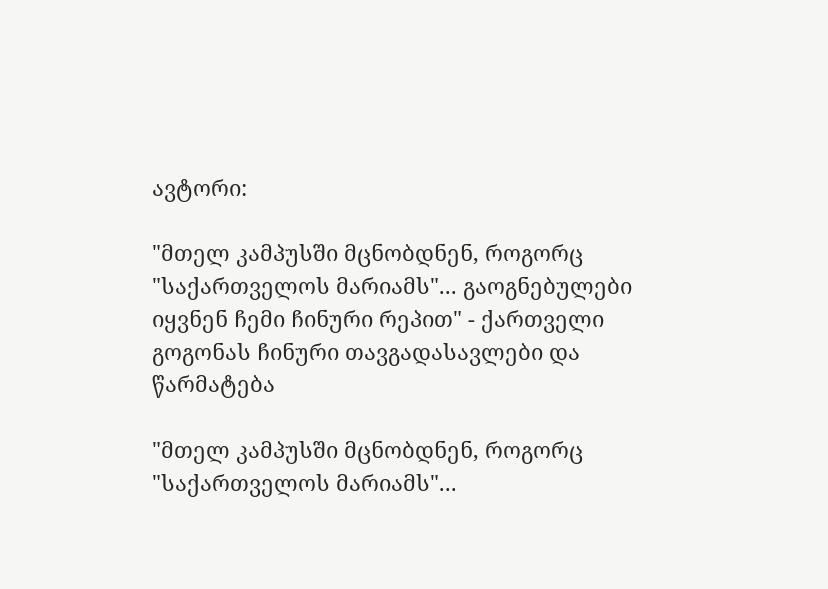ავტორი:

"მთელ კამპუსში მცნობდნენ, როგორც "საქართველოს მარიამს"... გაოგნებულები იყვნენ ჩემი ჩინური რეპით" - ქართველი გოგონას ჩინური თავგადასავლები და წარმატება

"მთელ კამპუსში მცნობდნენ, როგორც "საქართველოს მარიამს"...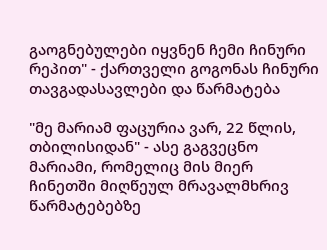გაოგნებულები იყვნენ ჩემი ჩინური რეპით" - ქართველი გოგონას ჩინური თავგადასავლები და წარმატება

"მე მარიამ ფაცურია ვარ, 22 წლის, თბილისიდან" - ასე გაგვეცნო მარიამი, რომელიც მის მიერ ჩინეთში მიღწეულ მრავალმხრივ წარმატებებზე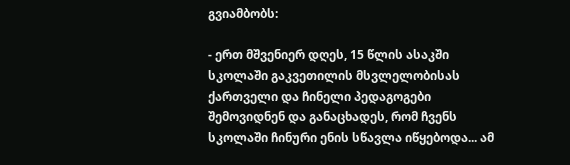გვიამბობს:

- ერთ მშვენიერ დღეს, 15 წლის ასაკში სკოლაში გაკვეთილის მსვლელობისას ქართველი და ჩინელი პედაგოგები შემოვიდნენ და განაცხადეს, რომ ჩვენს სკოლაში ჩინური ენის სწავლა იწყებოდა... ამ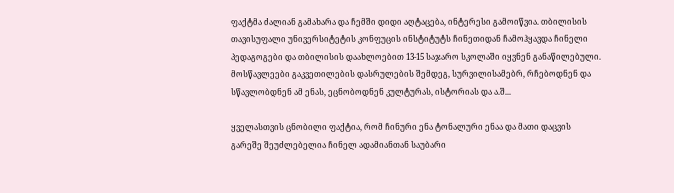ფაქტმა ძალიან გამახარა და ჩემში დიდი აღტაცება, ინტერესი გამოიწვია. თბილისის თავისუფალი უნივერსიტეტის კონფუცის ინსტიტუტს ჩინეთიდან ჩამოჰყავდა ჩინელი პედაგოგები და თბილისის დაახლოებით 13-15 საჯარო სკოლაში იყვნენ განაწილებული. მოსწავლეები გაკვეთილების დასრულების შემდეგ, სურვილისამებრ, რჩებოდნენ და სწავლობდნენ ამ ენას, ეცნობოდნენ კულტურას, ისტორიას და ა.შ...

ყველასთვის ცნობილი ფაქტია, რომ ჩინური ენა ტონალური ენაა და მათი დაცვის გარეშე შეუძლებელია ჩინელ ადამიანთან საუბარი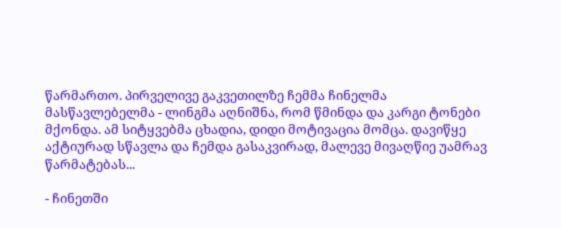წარმართო. პირველივე გაკვეთილზე ჩემმა ჩინელმა მასწავლებელმა - ლინგმა აღნიშნა, რომ წმინდა და კარგი ტონები მქონდა. ამ სიტყვებმა ცხადია, დიდი მოტივაცია მომცა. დავიწყე აქტიურად სწავლა და ჩემდა გასაკვირად, მალევე მივაღწიე უამრავ წარმატებას...

- ჩინეთში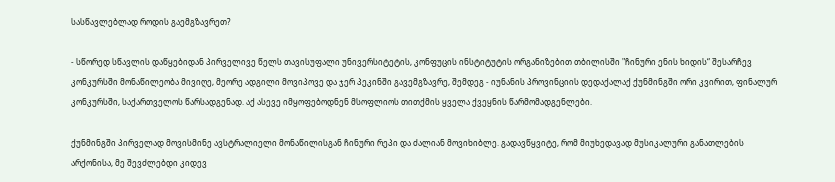სასწავლებლად როდის გაემგზავრეთ?

- სწორედ სწავლის დაწყებიდან პირველივე წელს თავისუფალი უნივერსიტეტის, კონფუცის ინსტიტუტის ორგანიზებით თბილისში "ჩინური ენის ხიდის“ შესარჩევ კონკურსში მონაწილეობა მივიღე, მეორე ადგილი მოვიპოვე და ჯერ პეკინში გავემგზავრე, შემდეგ - იუნანის პროვინციის დედაქალაქ ქუნმინგში ორი კვირით, ფინალურ კონკურსში, საქართველოს წარსადგენად. აქ ასევე იმყოფებოდნენ მსოფლიოს თითქმის ყველა ქვეყნის წარმომადგენლები.

ქუნმინგში პირველად მოვისმინე ავსტრალიელი მონაწილისგან ჩინური რეპი და ძალიან მოვიხიბლე. გადავწყვიტე, რომ მიუხედავად მუსიკალური განათლების არქონისა, მე შევძლებდი კიდევ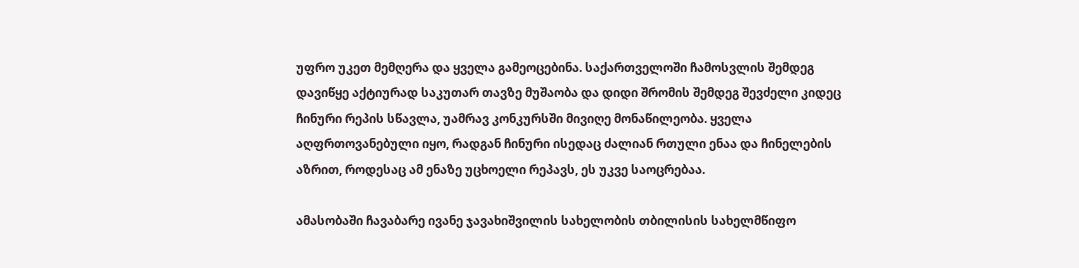უფრო უკეთ მემღერა და ყველა გამეოცებინა. საქართველოში ჩამოსვლის შემდეგ დავიწყე აქტიურად საკუთარ თავზე მუშაობა და დიდი შრომის შემდეგ შევძელი კიდეც ჩინური რეპის სწავლა, უამრავ კონკურსში მივიღე მონაწილეობა. ყველა აღფრთოვანებული იყო, რადგან ჩინური ისედაც ძალიან რთული ენაა და ჩინელების აზრით, როდესაც ამ ენაზე უცხოელი რეპავს, ეს უკვე საოცრებაა.

ამასობაში ჩავაბარე ივანე ჯავახიშვილის სახელობის თბილისის სახელმწიფო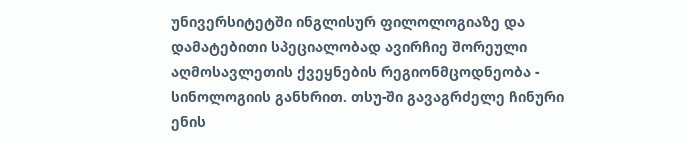უნივერსიტეტში ინგლისურ ფილოლოგიაზე და დამატებითი სპეციალობად ავირჩიე შორეული აღმოსავლეთის ქვეყნების რეგიონმცოდნეობა - სინოლოგიის განხრით. თსუ-ში გავაგრძელე ჩინური ენის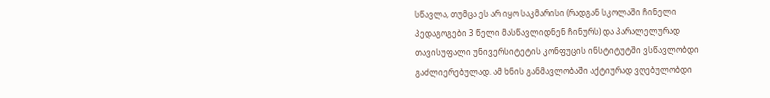სწავლა, თუმცა ეს არ იყო საკმარისი (რადგან სკოლაში ჩინელი პედაგოგები 3 წელი მასწავლიდნენ ჩინურს) და პარალელურად თავისუფალი უნივერსიტეტის კონფუცის ინსტიტუტში ვსწავლობდი გაძლიერებულად. ამ ხნის განმავლობაში აქტიურად ვღებულობდი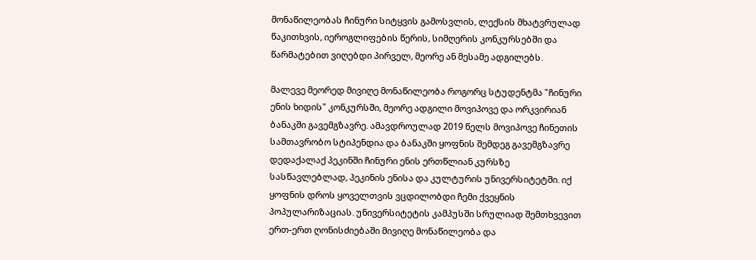მონაწილეობას ჩინური სიტყვის გამოსვლის, ლექსის მხატვრულად წაკითხვის, იეროგლიფების წერის, სიმღერის კონკურსებში და წარმატებით ვიღებდი პირველ, მეორე ან მესამე ადგილებს.

მალევე მეორედ მივიღე მონაწილეობა როგორც სტუდენტმა "ჩინური ენის ხიდის" კონკურსში, მეორე ადგილი მოვიპოვე და ორკვირიან ბანაკში გავემგზავრე. ამავდროულად 2019 წელს მოვიპოვე ჩინეთის სამთავრობო სტიპენდია და ბანაკში ყოფნის შემდეგ გავემგზავრე დედაქალაქ პეკინში ჩინური ენის ერთწლიან კურსზე სასწავლებლად, პეკინის ენისა და კულტურის უნივერსიტეტში. იქ ყოფნის დროს ყოველთვის ვცდილობდი ჩემი ქვეყნის პოპულარიზაციას. უნივერსიტეტის კამპუსში სრულიად შემთხვევით ერთ-ერთ ღონისძიებაში მივიღე მონაწილეობა და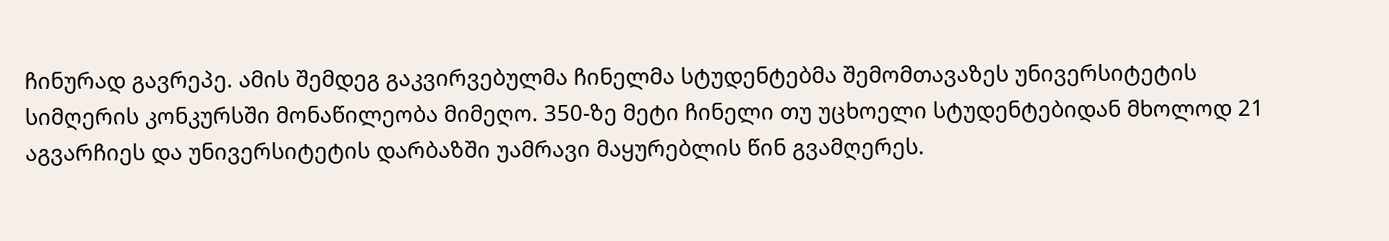ჩინურად გავრეპე. ამის შემდეგ გაკვირვებულმა ჩინელმა სტუდენტებმა შემომთავაზეს უნივერსიტეტის სიმღერის კონკურსში მონაწილეობა მიმეღო. 350-ზე მეტი ჩინელი თუ უცხოელი სტუდენტებიდან მხოლოდ 21 აგვარჩიეს და უნივერსიტეტის დარბაზში უამრავი მაყურებლის წინ გვამღერეს.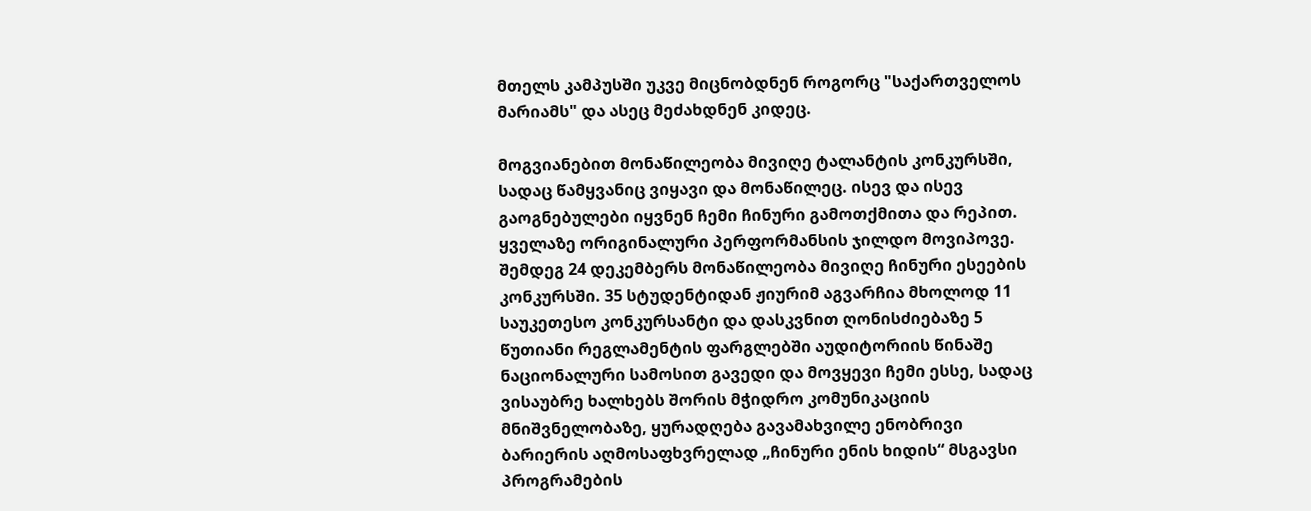მთელს კამპუსში უკვე მიცნობდნენ როგორც "საქართველოს მარიამს" და ასეც მეძახდნენ კიდეც.

მოგვიანებით მონაწილეობა მივიღე ტალანტის კონკურსში, სადაც წამყვანიც ვიყავი და მონაწილეც. ისევ და ისევ გაოგნებულები იყვნენ ჩემი ჩინური გამოთქმითა და რეპით. ყველაზე ორიგინალური პერფორმანსის ჯილდო მოვიპოვე. შემდეგ 24 დეკემბერს მონაწილეობა მივიღე ჩინური ესეების კონკურსში. 35 სტუდენტიდან ჟიურიმ აგვარჩია მხოლოდ 11 საუკეთესო კონკურსანტი და დასკვნით ღონისძიებაზე 5 წუთიანი რეგლამენტის ფარგლებში აუდიტორიის წინაშე ნაციონალური სამოსით გავედი და მოვყევი ჩემი ესსე, სადაც ვისაუბრე ხალხებს შორის მჭიდრო კომუნიკაციის მნიშვნელობაზე, ყურადღება გავამახვილე ენობრივი ბარიერის აღმოსაფხვრელად „ჩინური ენის ხიდის“ მსგავსი პროგრამების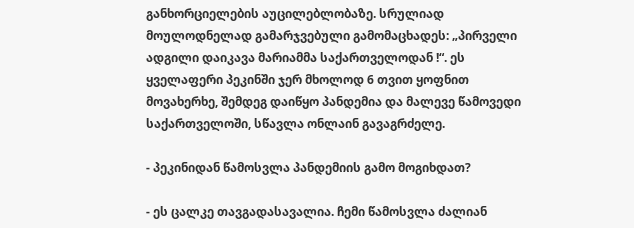განხორციელების აუცილებლობაზე. სრულიად მოულოდნელად გამარჯვებული გამომაცხადეს: „პირველი ადგილი დაიკავა მარიამმა საქართველოდან !“. ეს ყველაფერი პეკინში ჯერ მხოლოდ 6 თვით ყოფნით მოვახერხე, შემდეგ დაიწყო პანდემია და მალევე წამოვედი საქართველოში, სწავლა ონლაინ გავაგრძელე.

- პეკინიდან წამოსვლა პანდემიის გამო მოგიხდათ?

- ეს ცალკე თავგადასავალია. ჩემი წამოსვლა ძალიან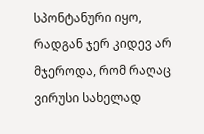სპონტანური იყო, რადგან ჯერ კიდევ არ მჯეროდა, რომ რაღაც ვირუსი სახელად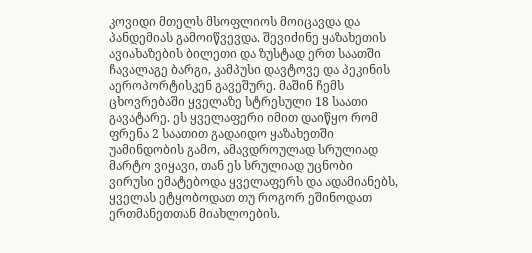კოვიდი მთელს მსოფლიოს მოიცავდა და პანდემიას გამოიწვევდა. შევიძინე ყაზახეთის ავიახაზების ბილეთი და ზუსტად ერთ საათში ჩავალაგე ბარგი, კამპუსი დავტოვე და პეკინის აეროპორტისკენ გავეშურე. მაშინ ჩემს ცხოვრებაში ყველაზე სტრესული 18 საათი გავატარე. ეს ყველაფერი იმით დაიწყო რომ ფრენა 2 საათით გადაიდო ყაზახეთში უამინდობის გამო, ამავდროულად სრულიად მარტო ვიყავი, თან ეს სრულიად უცნობი ვირუსი ემატებოდა ყველაფერს და ადამიანებს, ყველას ეტყობოდათ თუ როგორ ეშინოდათ ერთმანეთთან მიახლოების.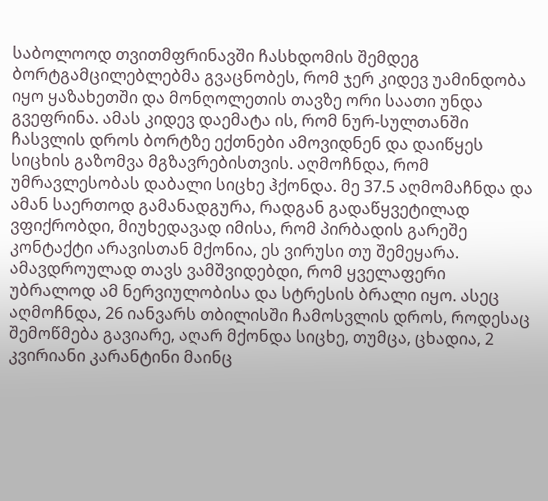საბოლოოდ თვითმფრინავში ჩასხდომის შემდეგ ბორტგამცილებლებმა გვაცნობეს, რომ ჯერ კიდევ უამინდობა იყო ყაზახეთში და მონღოლეთის თავზე ორი საათი უნდა გვეფრინა. ამას კიდევ დაემატა ის, რომ ნურ-სულთანში ჩასვლის დროს ბორტზე ექთნები ამოვიდნენ და დაიწყეს სიცხის გაზომვა მგზავრებისთვის. აღმოჩნდა, რომ უმრავლესობას დაბალი სიცხე ჰქონდა. მე 37.5 აღმომაჩნდა და ამან საერთოდ გამანადგურა, რადგან გადაწყვეტილად ვფიქრობდი, მიუხედავად იმისა, რომ პირბადის გარეშე კონტაქტი არავისთან მქონია, ეს ვირუსი თუ შემეყარა. ამავდროულად თავს ვამშვიდებდი, რომ ყველაფერი უბრალოდ ამ ნერვიულობისა და სტრესის ბრალი იყო. ასეც აღმოჩნდა, 26 იანვარს თბილისში ჩამოსვლის დროს, როდესაც შემოწმება გავიარე, აღარ მქონდა სიცხე, თუმცა, ცხადია, 2 კვირიანი კარანტინი მაინც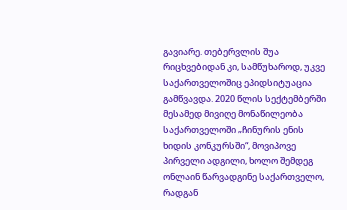გავიარე. თებერვლის შუა რიცხვებიდან კი, სამწუხაროდ, უკვე საქართველოშიც ეპიდსიტუაცია გამწვავდა. 2020 წლის სექტემბერში მესამედ მივიღე მონაწილეობა საქართველოში „ჩინურის ენის ხიდის კონკურსში“, მოვიპოვე პირველი ადგილი, ხოლო შემდეგ ონლაინ წარვადგინე საქართველო, რადგან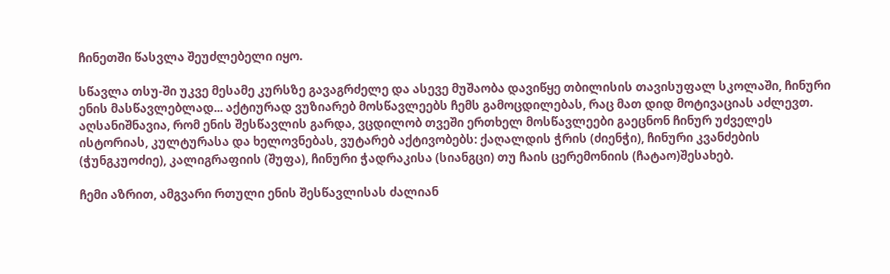ჩინეთში წასვლა შეუძლებელი იყო.

სწავლა თსუ-ში უკვე მესამე კურსზე გავაგრძელე და ასევე მუშაობა დავიწყე თბილისის თავისუფალ სკოლაში, ჩინური ენის მასწავლებლად... აქტიურად ვუზიარებ მოსწავლეებს ჩემს გამოცდილებას, რაც მათ დიდ მოტივაციას აძლევთ. აღსანიშნავია, რომ ენის შესწავლის გარდა, ვცდილობ თვეში ერთხელ მოსწავლეები გაეცნონ ჩინურ უძველეს ისტორიას, კულტურასა და ხელოვნებას, ვუტარებ აქტივობებს: ქაღალდის ჭრის (ძიენჭი), ჩინური კვანძების (ჭუნგკუოძიე), კალიგრაფიის (შუფა), ჩინური ჭადრაკისა (სიანგცი) თუ ჩაის ცერემონიის (ჩატაო)შესახებ.

ჩემი აზრით, ამგვარი რთული ენის შესწავლისას ძალიან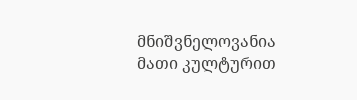მნიშვნელოვანია მათი კულტურით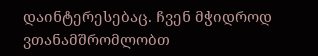დაინტერესებაც. ჩვენ მჭიდროდ ვთანამშრომლობთ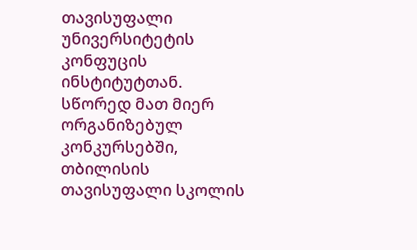თავისუფალი უნივერსიტეტის კონფუცის ინსტიტუტთან. სწორედ მათ მიერ ორგანიზებულ კონკურსებში, თბილისის თავისუფალი სკოლის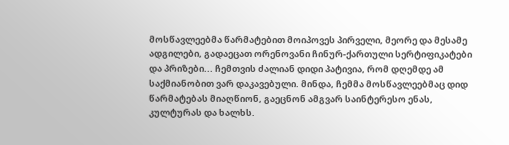მოსწავლეებმა წარმატებით მოიპოვეს პირველი, მეორე და მესამე ადგილები, გადაეცათ ორენოვანი ჩინურ-ქართული სერტიფიკატები და პრიზები... ჩემთვის ძალიან დიდი პატივია, რომ დღემდე ამ საქმიანობით ვარ დაკავებული. მინდა, ჩემმა მოსწავლეებმაც დიდ წარმატებას მიაღწიონ, გაეცნონ ამგვარ საინტერესო ენას, კულტურას და ხალხს.